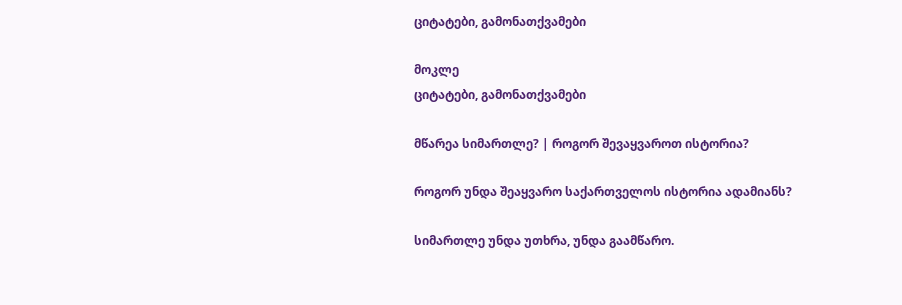ციტატები, გამონათქვამები

მოკლე
ციტატები, გამონათქვამები

მწარეა სიმართლე? | როგორ შევაყვაროთ ისტორია?

როგორ უნდა შეაყვარო საქართველოს ისტორია ადამიანს?

სიმართლე უნდა უთხრა, უნდა გაამწარო.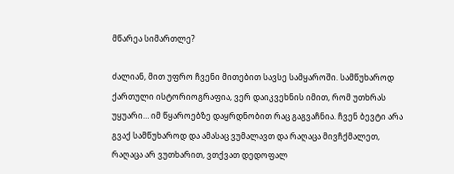მწარეა სიმართლე?

ძალიან, მით უფრო ჩვენი მითებით სავსე სამყაროში. სამწუხაროდ ქართული ისტორიოგრაფია, ვერ დაიკვეხნის იმით, რომ უთხრას უყუარი… იმ წყაროებზე დაყრდნობით რაც გაგვაჩნია. ჩვენ ბევტი არა გვაქ სამწუხაროდ და ამასაც ვუმალავთ და რაღაცა მივჩქმალეთ, რაღაცა არ ვუთხარით, ვთქვათ დედოფალ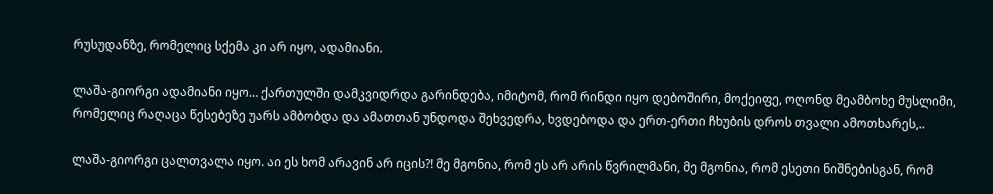რუსუდანზე, რომელიც სქემა კი არ იყო, ადამიანი.

ლაშა-გიორგი ადამიანი იყო… ქართულში დამკვიდრდა გარინდება, იმიტომ, რომ რინდი იყო დებოშირი, მოქეიფე, ოღონდ მეამბოხე მუსლიმი, რომელიც რაღაცა წესებეზე უარს ამბობდა და ამათთან უნდოდა შეხვედრა, ხვდებოდა და ერთ-ერთი ჩხუბის დროს თვალი ამოთხარეს,..

ლაშა-გიორგი ცალთვალა იყო. აი ეს ხომ არავინ არ იცის?! მე მგონია, რომ ეს არ არის წვრილმანი, მე მგონია, რომ ესეთი ნიშნებისგან, რომ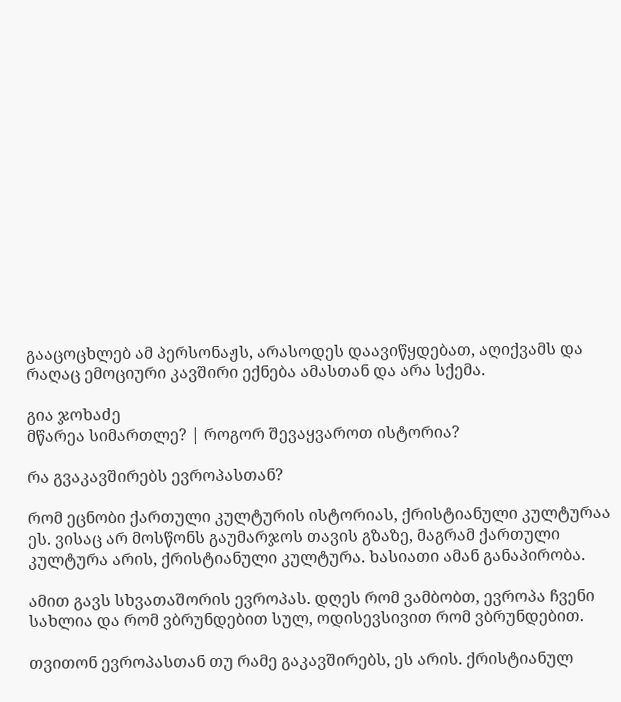გააცოცხლებ ამ პერსონაჟს, არასოდეს დაავიწყდებათ, აღიქვამს და რაღაც ემოციური კავშირი ექნება ამასთან და არა სქემა.

გია ჯოხაძე
მწარეა სიმართლე? | როგორ შევაყვაროთ ისტორია?

რა გვაკავშირებს ევროპასთან?

რომ ეცნობი ქართული კულტურის ისტორიას, ქრისტიანული კულტურაა ეს. ვისაც არ მოსწონს გაუმარჯოს თავის გზაზე, მაგრამ ქართული კულტურა არის, ქრისტიანული კულტურა. ხასიათი ამან განაპირობა.

ამით გავს სხვათაშორის ევროპას. დღეს რომ ვამბობთ, ევროპა ჩვენი სახლია და რომ ვბრუნდებით სულ, ოდისევსივით რომ ვბრუნდებით.

თვითონ ევროპასთან თუ რამე გაკავშირებს, ეს არის. ქრისტიანულ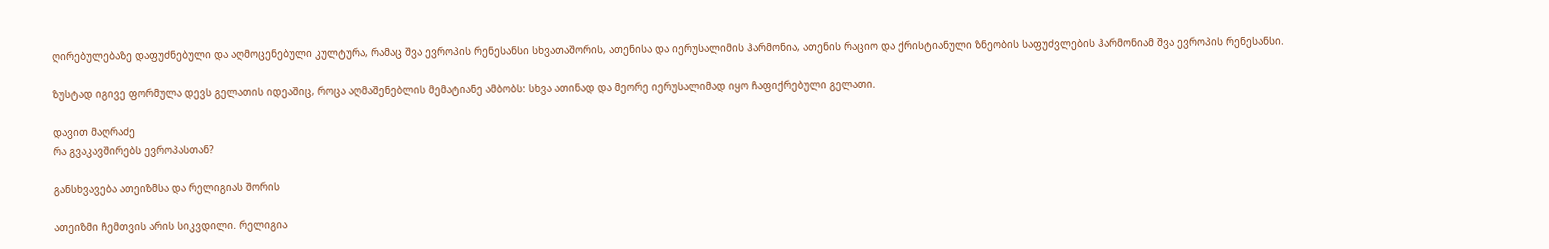ღირებულებაზე დაფუძნებული და აღმოცენებული კულტურა, რამაც შვა ევროპის რენესანსი სხვათაშორის, ათენისა და იერუსალიმის ჰარმონია, ათენის რაციო და ქრისტიანული ზნეობის საფუძვლების ჰარმონიამ შვა ევროპის რენესანსი.

ზუსტად იგივე ფორმულა დევს გელათის იდეაშიც, როცა აღმაშენებლის მემატიანე ამბობს: სხვა ათინად და მეორე იერუსალიმად იყო ჩაფიქრებული გელათი.

დავით მაღრაძე
რა გვაკავშირებს ევროპასთან?

განსხვავება ათეიზმსა და რელიგიას შორის

ათეიზმი ჩემთვის არის სიკვდილი. რელიგია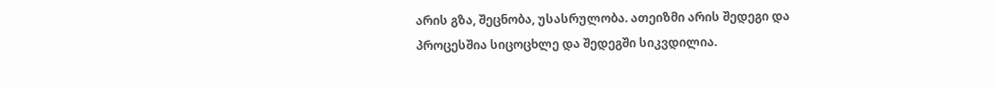არის გზა, შეცნობა, უსასრულობა. ათეიზმი არის შედეგი და პროცესშია სიცოცხლე და შედეგში სიკვდილია.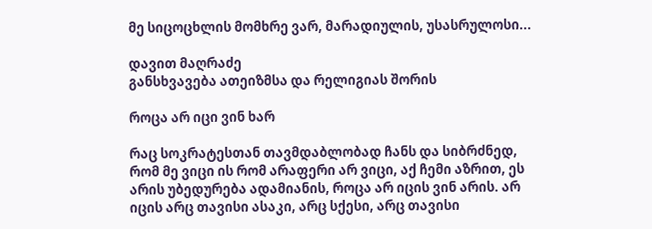მე სიცოცხლის მომხრე ვარ, მარადიულის, უსასრულოსი...

დავით მაღრაძე
განსხვავება ათეიზმსა და რელიგიას შორის

როცა არ იცი ვინ ხარ

რაც სოკრატესთან თავმდაბლობად ჩანს და სიბრძნედ, რომ მე ვიცი ის რომ არაფერი არ ვიცი, აქ ჩემი აზრით, ეს არის უბედურება ადამიანის, როცა არ იცის ვინ არის. არ იცის არც თავისი ასაკი, არც სქესი, არც თავისი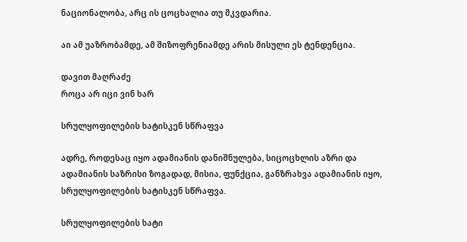ნაციონალობა, არც ის ცოცხალია თუ მკვდარია.

აი ამ უაზრობამდე, ამ შიზოფრენიამდე არის მისული ეს ტენდენცია.

დავით მაღრაძე
როცა არ იცი ვინ ხარ

სრულყოფილების ხატისკენ სწრაფვა

ადრე, როდესაც იყო ადამიანის დანიშნულება, სიცოცხლის აზრი და ადამიანის საზრისი ზოგადად, მისია, ფუნქცია, განზრახვა ადამიანის იყო, სრულყოფილების ხატისკენ სწრაფვა.

სრულყოფილების ხატი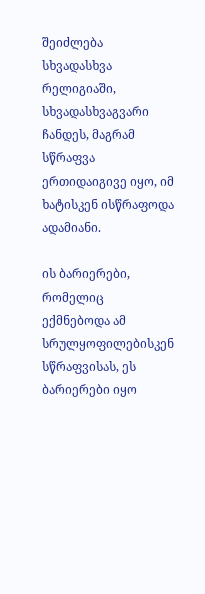შეიძლება სხვადასხვა რელიგიაში, სხვადასხვაგვარი ჩანდეს, მაგრამ სწრაფვა ერთიდაიგივე იყო, იმ ხატისკენ ისწრაფოდა ადამიანი.

ის ბარიერები, რომელიც ექმნებოდა ამ სრულყოფილებისკენ სწრაფვისას, ეს ბარიერები იყო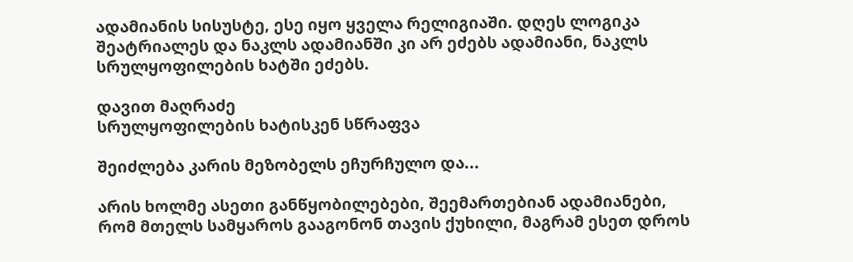ადამიანის სისუსტე, ესე იყო ყველა რელიგიაში. დღეს ლოგიკა შეატრიალეს და ნაკლს ადამიანში კი არ ეძებს ადამიანი, ნაკლს სრულყოფილების ხატში ეძებს.

დავით მაღრაძე
სრულყოფილების ხატისკენ სწრაფვა

შეიძლება კარის მეზობელს ეჩურჩულო და...

არის ხოლმე ასეთი განწყობილებები, შეემართებიან ადამიანები, რომ მთელს სამყაროს გააგონონ თავის ქუხილი, მაგრამ ესეთ დროს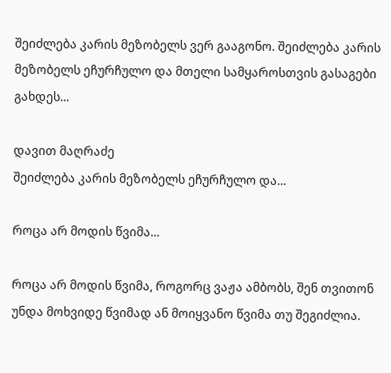შეიძლება კარის მეზობელს ვერ გააგონო. შეიძლება კარის მეზობელს ეჩურჩულო და მთელი სამყაროსთვის გასაგები გახდეს...

დავით მაღრაძე
შეიძლება კარის მეზობელს ეჩურჩულო და...

როცა არ მოდის წვიმა...

როცა არ მოდის წვიმა, როგორც ვაჟა ამბობს, შენ თვითონ უნდა მოხვიდე წვიმად ან მოიყვანო წვიმა თუ შეგიძლია.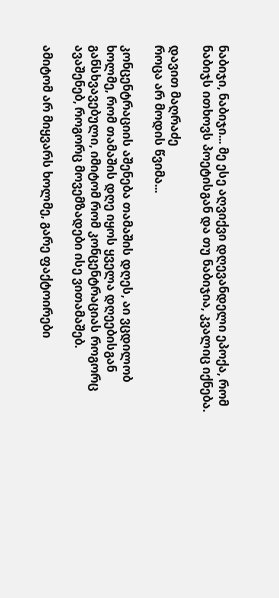ნაბიჯი, ნაბიჯი... მე ესე აღვიქვი დღევანდელი ეპოქა, რომ ნაბიჯს ითხოვს პოეტისგან და თუ ნაბიჯია, კვალიც იქნება.

დავით მაღრაძე
როცა არ მოდის წვიმა...

კონცენტრაციის აშენება თამაშის დღეს, აი ვცდილობ ხოლმე, რომ თამაშის დღე იყოს ყველა დღეებისგან განსხვავებული, იმიტომ რომ კონცენტრაციას როგორც ავაშენებ, როგორც მოვემზადები ისე ვითამაშებ.

ამიტომ არ მიყვარს ხოლმე, გარე ფაქტოირები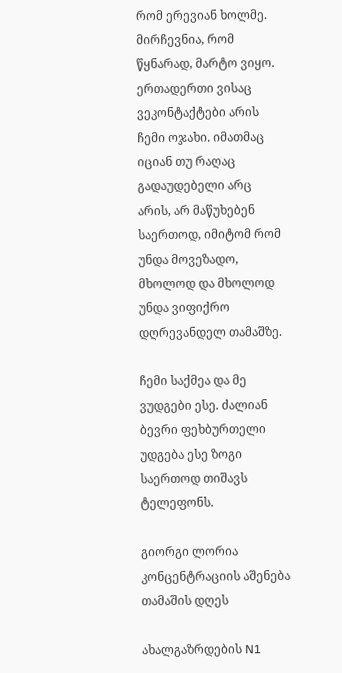რომ ერევიან ხოლმე. მირჩევნია, რომ წყნარად, მარტო ვიყო. ერთადერთი ვისაც ვეკონტაქტები არის ჩემი ოჯახი. იმათმაც იციან თუ რაღაც გადაუდებელი არც არის, არ მაწუხებენ საერთოდ, იმიტომ რომ უნდა მოვეზადო, მხოლოდ და მხოლოდ უნდა ვიფიქრო დღრევანდელ თამაშზე.

ჩემი საქმეა და მე ვუდგები ესე. ძალიან ბევრი ფეხბურთელი უდგება ესე ზოგი საერთოდ თიშავს ტელეფონს.

გიორგი ლორია
კონცენტრაციის აშენება თამაშის დღეს

ახალგაზრდების N1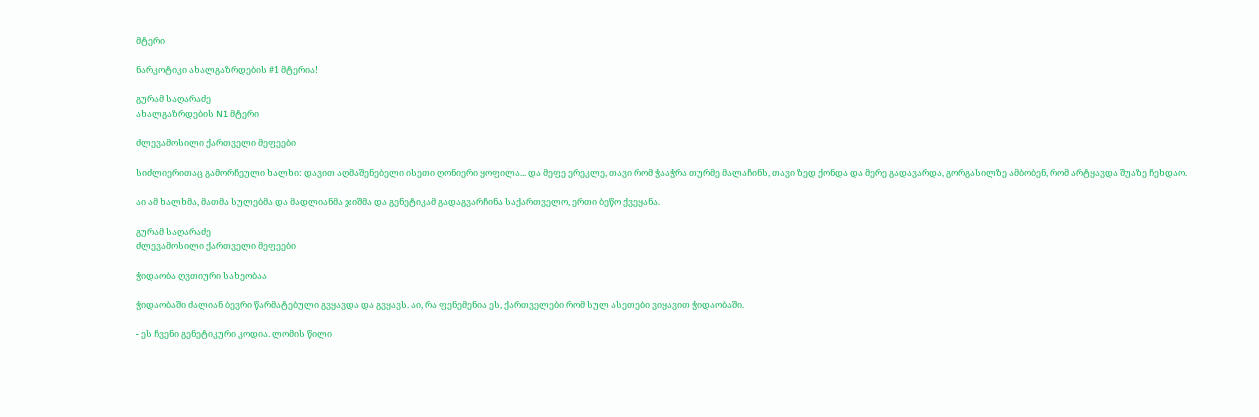მტერი

ნარკოტიკი ახალგაზრდების #1 მტერია!

გურამ საღარაძე
ახალგაზრდების N1 მტერი

ძლევამოსილი ქართველი მეფეები

სიძლიერითაც გამორჩეული ხალხი: დავით აღმაშენებელი ისეთი ღონიერი ყოფილა... და მეფე ერეკლე, თავი რომ ჭააჭრა თურმე მალაჩინს, თავი ზედ ქონდა და მერე გადავარდა, გორგასილზე ამბობენ, რომ არტყავდა შუაზე ჩეხდაო.

აი ამ ხალხმა, მათმა სულებმა და მადლიანმა ჯიშმა და გენეტიკამ გადაგვარჩინა საქართველო, ერთი ბეწო ქვეყანა.

გურამ საღარაძე
ძლევამოსილი ქართველი მეფეები

ჭიდაობა ღვთიური სახეობაა

ჭიდაობაში ძალიან ბევრი წარმატებული გვყავდა და გვყავს. აი, რა ფენემენია ეს, ქართველები რომ სულ ასეთები ვიყავით ჭიდაობაში.

- ეს ჩვენი გენეტიკური კოდია. ლომის წილი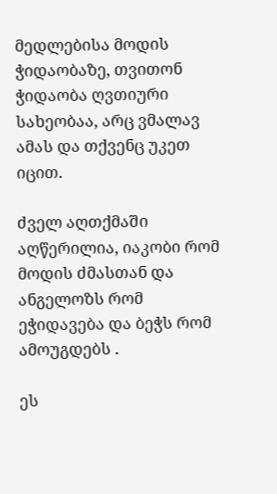მედლებისა მოდის ჭიდაობაზე, თვითონ ჭიდაობა ღვთიური სახეობაა, არც ვმალავ ამას და თქვენც უკეთ იცით.

ძველ აღთქმაში აღწერილია, იაკობი რომ მოდის ძმასთან და ანგელოზს რომ ეჭიდავება და ბეჭს რომ ამოუგდებს .

ეს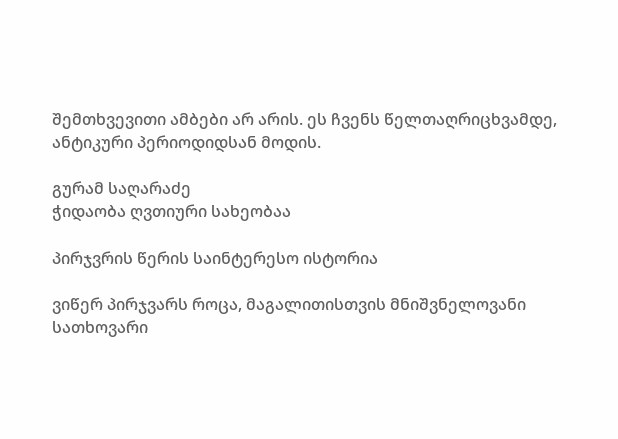შემთხვევითი ამბები არ არის. ეს ჩვენს წელთაღრიცხვამდე, ანტიკური პერიოდიდსან მოდის.

გურამ საღარაძე
ჭიდაობა ღვთიური სახეობაა

პირჯვრის წერის საინტერესო ისტორია

ვიწერ პირჯვარს როცა, მაგალითისთვის მნიშვნელოვანი სათხოვარი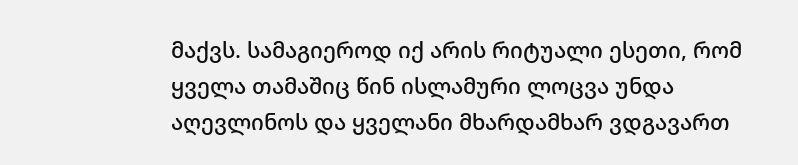მაქვს. სამაგიეროდ იქ არის რიტუალი ესეთი, რომ ყველა თამაშიც წინ ისლამური ლოცვა უნდა აღევლინოს და ყველანი მხარდამხარ ვდგავართ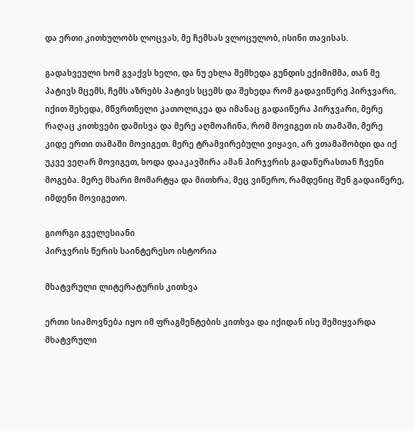და ერთი კითხულობს ლოცვას, მე ჩემსას ვლოცულობ, ისინი თავისას.

გადახვეული ხომ გვაქვს ხელი, და ნუ ეხლა შემხედა გუნდის ექიმიმმა, თან მე პატივს მცემს, ჩემს აზრებს პატივს სცემს და შეხედა რომ გადავიწერე პირჯვარი, იქით შეხედა, მწვრთნელი კათოლიკეა და იმანაც გადაიწერა პირჯვარი, მერე რაღაც კითხვები დამისვა და მერე აღმოაჩინა, რომ მოვიგეთ ის თამაში, მერე კიდე ერთი თამაში მოვიგეთ. მერე ტრამვირებული ვიყავი, არ ვთამაშობდი და იქ უკვე ვეღარ მოვიგეთ, ხოდა დააკავშირა ამან პირჯვრის გადაწერასთან ჩვენი მოგება. მერე მხარი მომარტყა და მითხრა, მეც ვიწერო, რამდენიც შენ გადაიწერე, იმდენი მოვიგეთო.

გიორგი გველესიანი
პირჯვრის წერის საინტერესო ისტორია

მხატვრული ლიტერატურის კითხვა

ერთი სიამოვნება იყო იმ ფრაგმენტების კითხვა და იქიდან ისე შემიყვარდა მხატვრული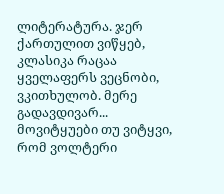ლიტერატურა. ჯერ ქართულით ვიწყებ, კლასიკა რაცაა ყველაფერს ვეცნობი, ვკითხულობ. მერე გადავდივარ... მოვიტყუები თუ ვიტყვი, რომ ვოლტერი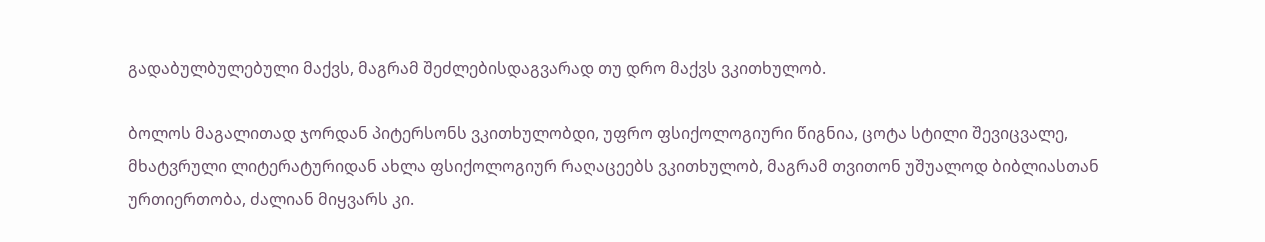გადაბულბულებული მაქვს, მაგრამ შეძლებისდაგვარად თუ დრო მაქვს ვკითხულობ.

ბოლოს მაგალითად ჯორდან პიტერსონს ვკითხულობდი, უფრო ფსიქოლოგიური წიგნია, ცოტა სტილი შევიცვალე, მხატვრული ლიტერატურიდან ახლა ფსიქოლოგიურ რაღაცეებს ვკითხულობ, მაგრამ თვითონ უშუალოდ ბიბლიასთან ურთიერთობა, ძალიან მიყვარს კი.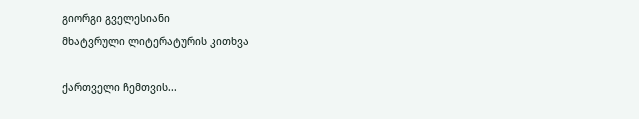გიორგი გველესიანი
მხატვრული ლიტერატურის კითხვა

ქართველი ჩემთვის...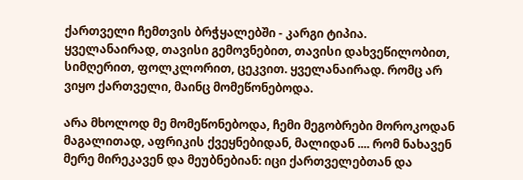ქართველი ჩემთვის ბრჭყალებში - კარგი ტიპია. ყველანაირად, თავისი გემოვნებით, თავისი დახვეწილობით, სიმღერით, ფოლკლორით, ცეკვით. ყველანაირად. რომც არ ვიყო ქართველი, მაინც მომეწონებოდა.

არა მხოლოდ მე მომეწონებოდა, ჩემი მეგობრები მოროკოდან მაგალითად, აფრიკის ქვეყნებიდან, მალიდან .... რომ ნახავენ მერე მირეკავენ და მეუბნებიან: იცი ქართველებთან და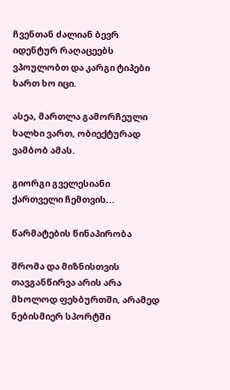ჩვენთან ძალიან ბევრ იდენტურ რაღაცეებს ვპოულობთ და კარგი ტიპები ხართ ხო იცი.

ასეა, მართლა გამორჩეული ხალხი ვართ, ობიექტურად ვამბობ ამას.

გიორგი გველესიანი
ქართველი ჩემთვის...

წარმატების წინაპირობა

შრომა და მიზნისთვის თავგანწირვა არის არა მხოლოდ ფეხბურთში, არამედ ნებისმიერ სპორტში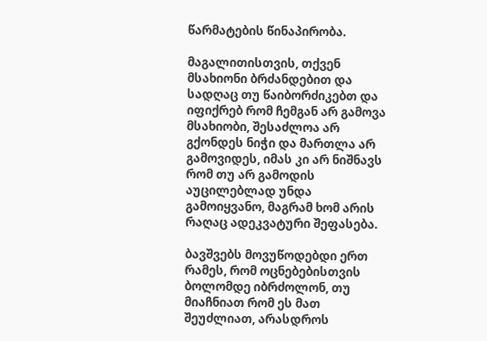წარმატების წინაპირობა.

მაგალითისთვის, თქვენ მსახიონი ბრძანდებით და სადღაც თუ წაიბორძიკებთ და იფიქრებ რომ ჩემგან არ გამოვა მსახიობი, შესაძლოა არ გქონდეს ნიჭი და მართლა არ გამოვიდეს, იმას კი არ ნიშნავს რომ თუ არ გამოდის აუცილებლად უნდა გამოიყვანო, მაგრამ ხომ არის რაღაც ადეკვატური შეფასება.

ბავშვებს მოვუწოდებდი ერთ რამეს, რომ ოცნებებისთვის ბოლომდე იბრძოლონ, თუ მიაჩნიათ რომ ეს მათ შეუძლიათ, არასდროს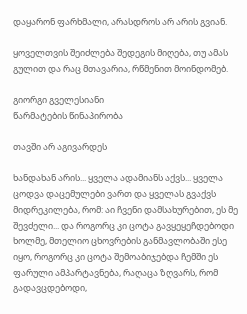დაყარონ ფარხმალი, არასდროს არ არის გვიან.

ყოველთვის შეიძლება შედეგის მიღება, თუ ამას გულით და რაც მთავარია, რწმენით მოინდომებ.

გიორგი გველესიანი
წარმატების წინაპირობა

თავში არ აგივარდეს

ხანდახან არის... ყველა ადამიანს აქვს... ყველა ცოდვა დაცემულები ვართ და ყველას გვაქვს მიდრეკილება, რომ: აი ჩვენი დამსახურებით, ეს მე შევძელი... და როგორც კი ცოტა გავყეყეჩდებოდი ხოლმე, მთელიო ცხოვრების განმავლობაში ესე იყო, როგორც კი ცოტა შემოაბიჯებდა ჩემში ეს ფარული ამპარტავნება, რაღაცა ზღვარს, რომ გადავცდებოდი,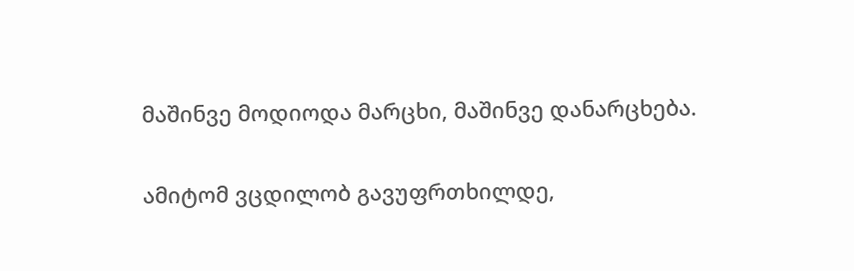მაშინვე მოდიოდა მარცხი, მაშინვე დანარცხება.

ამიტომ ვცდილობ გავუფრთხილდე,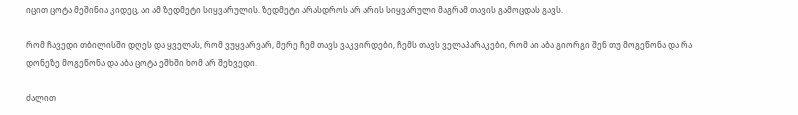იცით ცოტა მეშინია კიდეც, აი ამ ზედმეტი სიყვარულის. ზედმეტი არასდროს არ არის სიყვარული მაგრამ თავის გამოცდას გავს.

რომ ჩავედი თბილისში დღეს და ყველას, რომ ვუყვარვარ, მერე ჩემ თავს ვაკვირდები, ჩემს თავს ველაპარაკები, რომ აი აბა გიორგი შენ თუ მოგეწონა და რა დონეზე მოგეწონა და აბა ცოტა ეშხში ხომ არ შეხვედი.

ძალით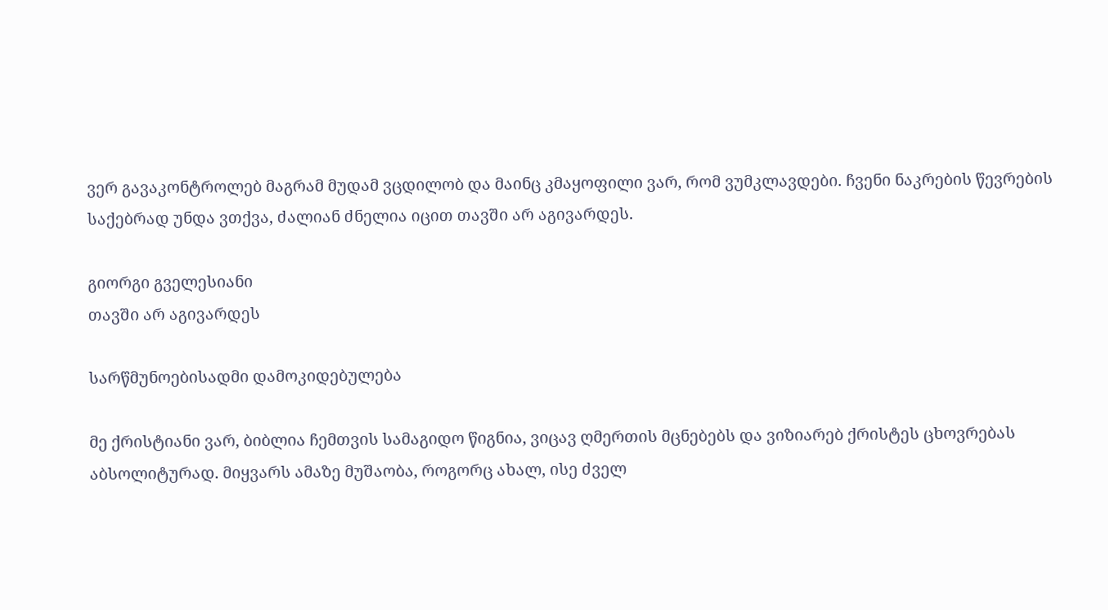ვერ გავაკონტროლებ მაგრამ მუდამ ვცდილობ და მაინც კმაყოფილი ვარ, რომ ვუმკლავდები. ჩვენი ნაკრების წევრების საქებრად უნდა ვთქვა, ძალიან ძნელია იცით თავში არ აგივარდეს.

გიორგი გველესიანი
თავში არ აგივარდეს

სარწმუნოებისადმი დამოკიდებულება

მე ქრისტიანი ვარ, ბიბლია ჩემთვის სამაგიდო წიგნია, ვიცავ ღმერთის მცნებებს და ვიზიარებ ქრისტეს ცხოვრებას აბსოლიტურად. მიყვარს ამაზე მუშაობა, როგორც ახალ, ისე ძველ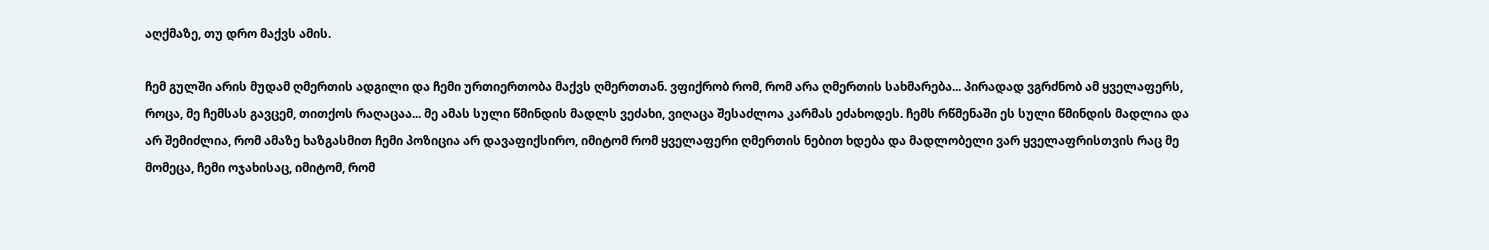აღქმაზე, თუ დრო მაქვს ამის.

ჩემ გულში არის მუდამ ღმერთის ადგილი და ჩემი ურთიერთობა მაქვს ღმერთთან. ვფიქრობ რომ, რომ არა ღმერთის სახმარება... პირადად ვგრძნობ ამ ყველაფერს, როცა, მე ჩემსას გავცემ, თითქოს რაღაცაა... მე ამას სული წმინდის მადლს ვეძახი, ვიღაცა შესაძლოა კარმას ეძახოდეს. ჩემს რწმენაში ეს სული წმინდის მადლია და არ შემიძლია, რომ ამაზე ხაზგასმით ჩემი პოზიცია არ დავაფიქსირო, იმიტომ რომ ყველაფერი ღმერთის ნებით ხდება და მადლობელი ვარ ყველაფრისთვის რაც მე მომეცა, ჩემი ოჯახისაც, იმიტომ, რომ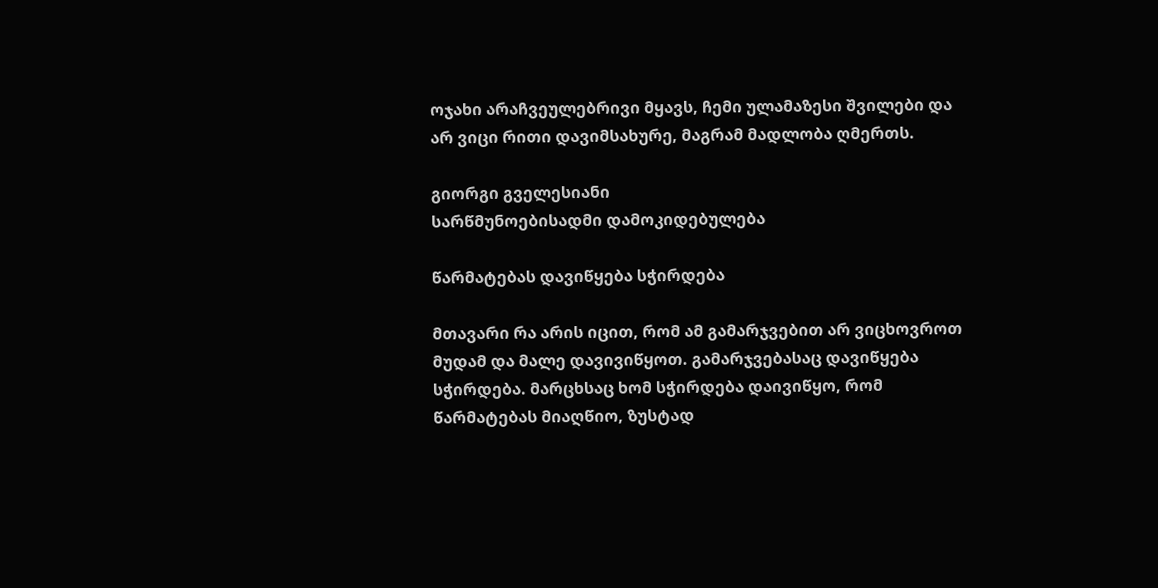ოჯახი არაჩვეულებრივი მყავს, ჩემი ულამაზესი შვილები და არ ვიცი რითი დავიმსახურე, მაგრამ მადლობა ღმერთს.

გიორგი გველესიანი
სარწმუნოებისადმი დამოკიდებულება

წარმატებას დავიწყება სჭირდება

მთავარი რა არის იცით, რომ ამ გამარჯვებით არ ვიცხოვროთ მუდამ და მალე დავივიწყოთ. გამარჯვებასაც დავიწყება სჭირდება. მარცხსაც ხომ სჭირდება დაივიწყო, რომ წარმატებას მიაღწიო, ზუსტად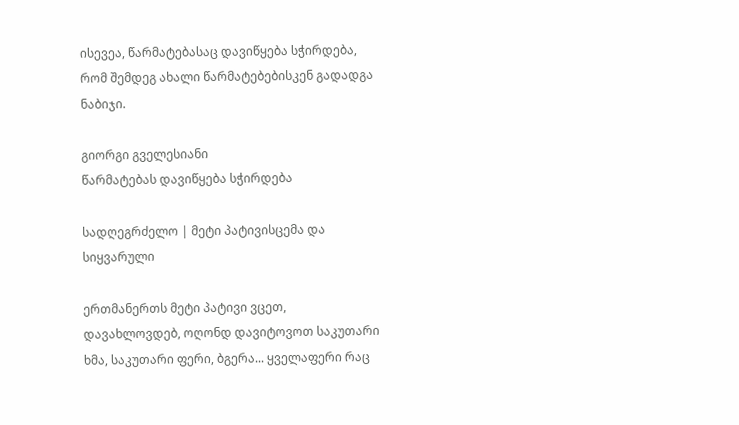ისევეა, წარმატებასაც დავიწყება სჭირდება, რომ შემდეგ ახალი წარმატებებისკენ გადადგა ნაბიჯი.

გიორგი გველესიანი
წარმატებას დავიწყება სჭირდება

სადღეგრძელო | მეტი პატივისცემა და სიყვარული

ერთმანერთს მეტი პატივი ვცეთ, დავახლოვდებ, ოღონდ დავიტოვოთ საკუთარი ხმა, საკუთარი ფერი, ბგერა... ყველაფერი რაც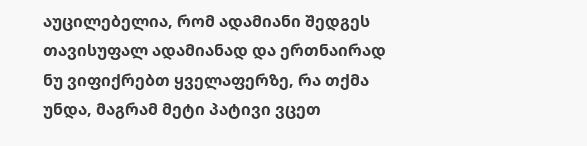აუცილებელია, რომ ადამიანი შედგეს თავისუფალ ადამიანად და ერთნაირად ნუ ვიფიქრებთ ყველაფერზე, რა თქმა უნდა, მაგრამ მეტი პატივი ვცეთ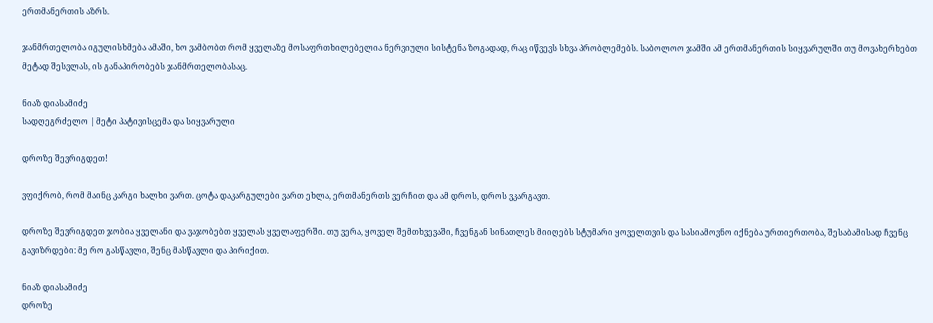ერთმანერთის აზრს.

ჯანმრთელობა იგულისხმება ამაში, ხო ვამბობთ რომ ყველაზე მოსაფრთხილებელია ნერვიული სისტენა ზოგადად, რაც იწვევს სხვა პრობლემებს. საბოლოო ჯამში ამ ერთმანერთის სიყვარულში თუ მოვახერხებთ მეტად შესვლას, ის განაპირობებს ჯანმრთელობასაც.

ნიაზ დიასამიძე
სადღეგრძელო | მეტი პატივისცემა და სიყვარული

დროზე შევრიგდეთ!

ვფიქრობ, რომ მაინც კარგი ხალხი ვართ. ცოტა დაკარგულები ვართ ეხლა, ერთმანერთს ვერჩით და ამ დროს, დროს ვკარგავთ.

დროზე შევრიგდეთ ჯობია ყველანი და ვაჯობებთ ყველას ყველაფერში. თუ ვერა, ყოველ შემთხვევაში, ჩვენგან სინათლეს მიიღებს სტუმარი ყოველთვის და სასიამოვნო იქნება ურთიერთობა, შესაბამისად ჩვენც გავიზრდები: მე რო გასწავლი, შენც მასწავლი და პირიქით.

ნიაზ დიასამიძე
დროზე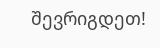შევრიგდეთ!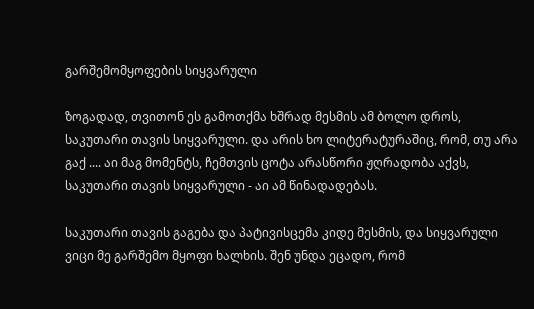გარშემომყოფების სიყვარული

ზოგადად, თვითონ ეს გამოთქმა ხშრად მესმის ამ ბოლო დროს, საკუთარი თავის სიყვარული. და არის ხო ლიტერატურაშიც, რომ, თუ არა გაქ .... აი მაგ მომენტს, ჩემთვის ცოტა არასწორი ჟღრადობა აქვს, საკუთარი თავის სიყვარული - აი ამ წინადადებას.

საკუთარი თავის გაგება და პატივისცემა კიდე მესმის, და სიყვარული ვიცი მე გარშემო მყოფი ხალხის. შენ უნდა ეცადო, რომ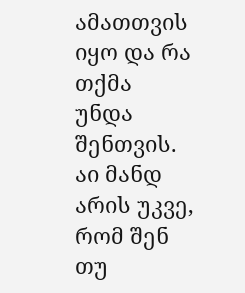ამათთვის იყო და რა თქმა უნდა შენთვის. აი მანდ არის უკვე, რომ შენ თუ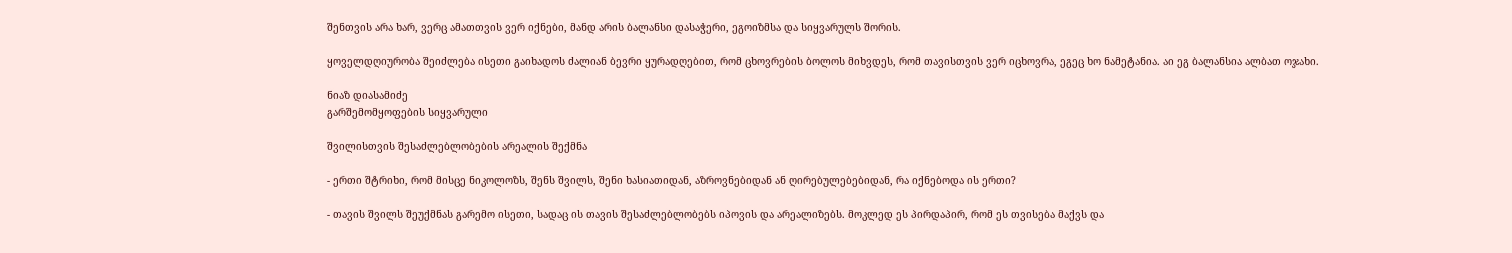შენთვის არა ხარ, ვერც ამათთვის ვერ იქნები, მანდ არის ბალანსი დასაჭერი, ეგოიზმსა და სიყვარულს შორის.

ყოველდღიურობა შეიძლება ისეთი გაიხადოს ძალიან ბევრი ყურადღებით, რომ ცხოვრების ბოლოს მიხვდეს, რომ თავისთვის ვერ იცხოვრა, ეგეც ხო ნამეტანია. აი ეგ ბალანსია ალბათ ოჯახი.

ნიაზ დიასამიძე
გარშემომყოფების სიყვარული

შვილისთვის შესაძლებლობების არეალის შექმნა

- ერთი შტრიხი, რომ მისცე ნიკოლოზს, შენს შვილს, შენი ხასიათიდან, აზროვნებიდან ან ღირებულებებიდან, რა იქნებოდა ის ერთი?

- თავის შვილს შეუქმნას გარემო ისეთი, სადაც ის თავის შესაძლებლობებს იპოვის და არეალიზებს. მოკლედ ეს პირდაპირ, რომ ეს თვისება მაქვს და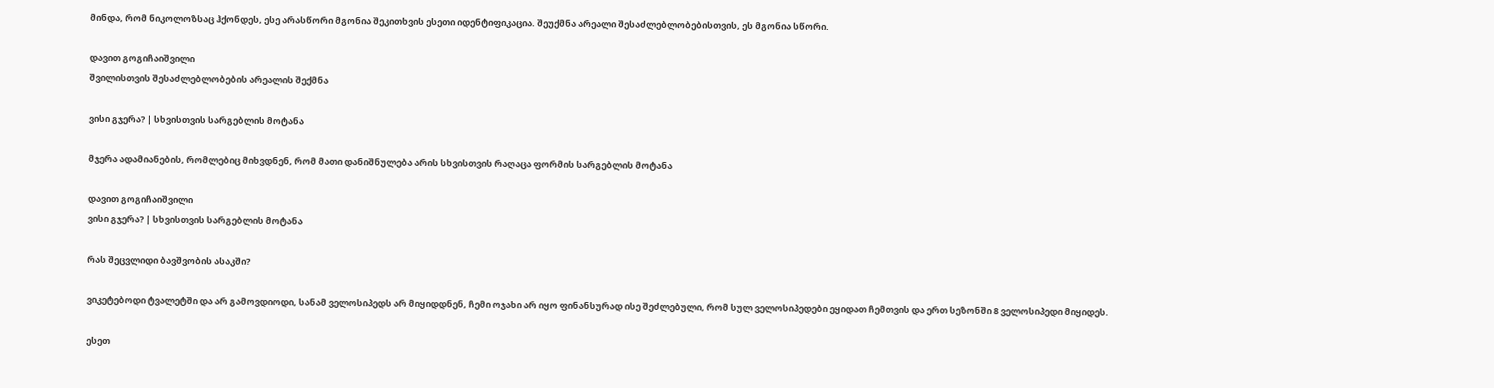მინდა, რომ ნიკოლოზსაც ჰქონდეს, ესე არასწორი მგონია შეკითხვის ესეთი იდენტიფიკაცია. შეუქმნა არეალი შესაძლებლობებისთვის, ეს მგონია სწორი.

დავით გოგიჩაიშვილი
შვილისთვის შესაძლებლობების არეალის შექმნა

ვისი გჯერა? | სხვისთვის სარგებლის მოტანა

მჯერა ადამიანების, რომლებიც მიხვდნენ, რომ მათი დანიშნულება არის სხვისთვის რაღაცა ფორმის სარგებლის მოტანა

დავით გოგიჩაიშვილი
ვისი გჯერა? | სხვისთვის სარგებლის მოტანა

რას შეცვლიდი ბავშვობის ასაკში?

ვიკეტებოდი ტვალეტში და არ გამოვდიოდი, სანამ ველოსიპედს არ მიყიდდნენ, ჩემი ოჯახი არ იყო ფინანსურად ისე შეძლებული, რომ სულ ველოსიპედები ეყიდათ ჩემთვის და ერთ სეზონში 8 ველოსიპედი მიყიდეს.

ესეთ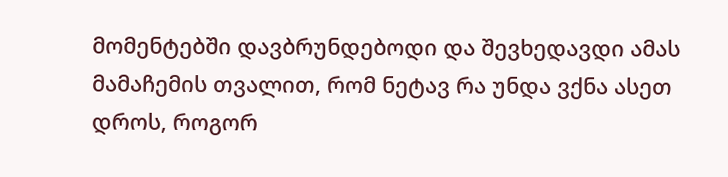მომენტებში დავბრუნდებოდი და შევხედავდი ამას მამაჩემის თვალით, რომ ნეტავ რა უნდა ვქნა ასეთ დროს, როგორ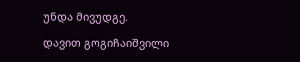უნდა მივუდგე.

დავით გოგიჩაიშვილი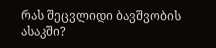რას შეცვლიდი ბავშვობის ასაკში?